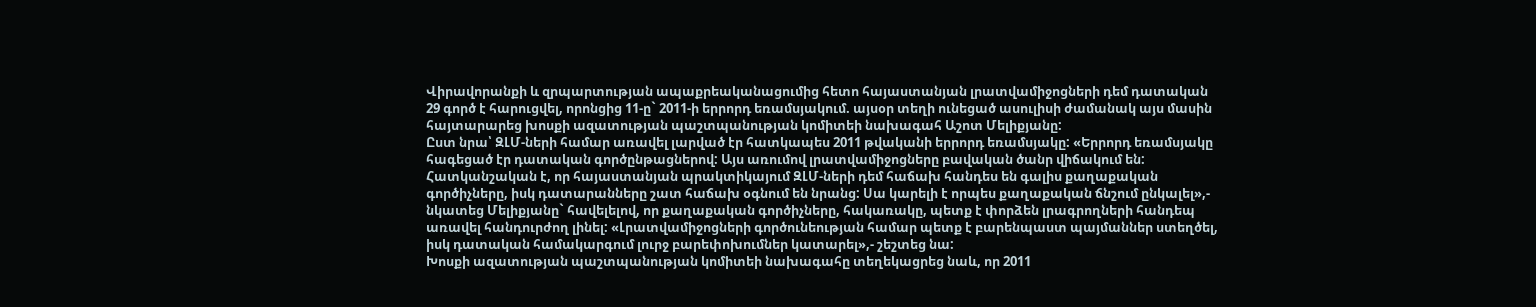Վիրավորանքի և զրպարտության ապաքրեականացումից հետո հայաստանյան լրատվամիջոցների դեմ դատական 29 գործ է հարուցվել, որոնցից 11-ը` 2011-ի երրորդ եռամսյակում. այսօր տեղի ունեցած ասուլիսի ժամանակ այս մասին հայտարարեց խոսքի ազատության պաշտպանության կոմիտեի նախագահ Աշոտ Մելիքյանը:
Ըստ նրա՝ ԶԼՄ-ների համար առավել լարված էր հատկապես 2011 թվականի երրորդ եռամսյակը: «Երրորդ եռամսյակը հագեցած էր դատական գործընթացներով: Այս առումով լրատվամիջոցները բավական ծանր վիճակում են: Հատկանշական է, որ հայաստանյան պրակտիկայում ԶԼՄ-ների դեմ հաճախ հանդես են գալիս քաղաքական գործիչները, իսկ դատարանները շատ հաճախ օգնում են նրանց: Սա կարելի է որպես քաղաքական ճնշում ընկալել»,- նկատեց Մելիքյանը` հավելելով, որ քաղաքական գործիչները, հակառակը, պետք է փորձեն լրագրողների հանդեպ առավել հանդուրժող լինել: «Լրատվամիջոցների գործունեության համար պետք է բարենպաստ պայմաններ ստեղծել, իսկ դատական համակարգում լուրջ բարեփոխումներ կատարել»,- շեշտեց նա:
Խոսքի ազատության պաշտպանության կոմիտեի նախագահը տեղեկացրեց նաև, որ 2011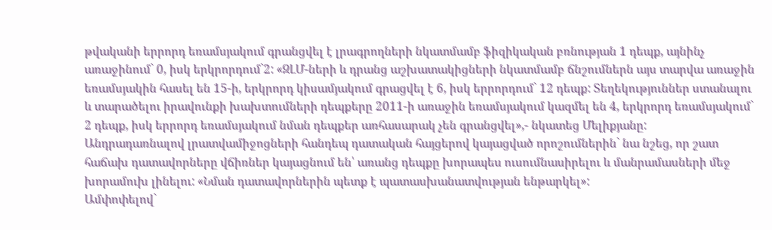թվականի երրորդ եռամսյակում գրանցվել է լրագրողների նկատմամբ ֆիզիկական բռնության 1 դեպք, այնինչ առաջինում` 0, իսկ երկրորդում`2: «ԶԼՄ-ների և դրանց աշխատակիցների նկատմամբ ճնշումներն այս տարվա առաջին եռամսյակին հասել են 15-ի, երկրորդ կիսամյակում գրացվել է 6, իսկ երրորդում` 12 դեպք: Տեղեկություններ ստանալու և տարածելու իրավունքի խախտումների դեպքերը 2011-ի առաջին եռամսյակում կազմել են 4, երկրորդ եռամսյակում` 2 դեպք, իսկ երրորդ եռամսյակում նման դեպքեր առհասարակ չեն գրանցվել»,- նկատեց Մելիքյանը:
Անդրադառնալով լրատվամիջոցների հանդեպ դատական հայցերով կայացված որոշումներին` նա նշեց, որ շատ հաճախ դատավորները վճիռներ կայացնում են՝ առանց դեպքը խորապես ուսումնասիրելու և մանրամասների մեջ խորամուխ լինելու: «Նման դատավորներին պետք է պատասխանատվության ենթարկել»:
Ամփոփելով`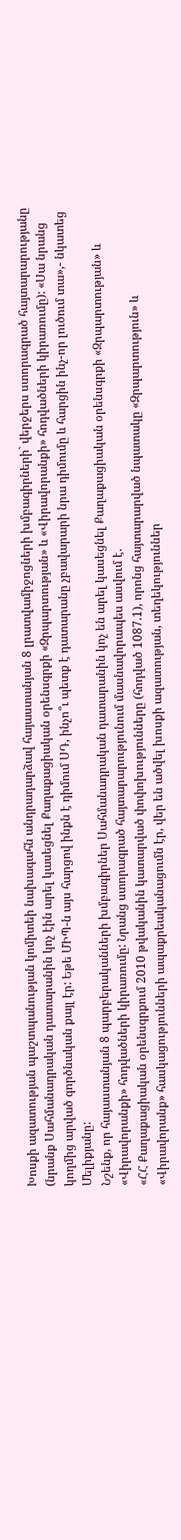Խոսքի ազատության պաշտպանության կոմիտեի նախագահն անդրադարձավ հայաստանյան 8 լրատվամիջոցների խմբագիրների` վերջերս ստորագրած հայտարարությանը (նրանք Սահմանադրական դատարանին կոչ էին արել կասեցնել Քաղաքացիական օրենսգրքի «Զրպարտության» և «Վիրավորանքի» հոդվածների կիրառումը): «Սա նրանց կողմից արված գործնական քայլ էր: Եթե ՄԻՊ-ն այս հարցով ինքն է դիմում ՍԴ, ինչո՞ւ պետք է դատարանը չբավարարի նրա դիմումը և հարցին ինչ-որ լուծում տա»,- նկատեց Մելիքյանը:
Նշենք, որ հայաստանյան 8 պարբերականների խմբագիրներ Սահմանադրական դատարանին կոչ են արել կասեցնել Քաղաքացիական օրենսգրքի «Զրպարտության» և «Վիրավորանքի» հոդվածների կիրառումը: Նրանց ստորագրած հայտարարությունում մասնավորապես ասվում է.
«ՀՀ Քաղաքացիական օրենսգրքում 2010 թվականին կատարված փոփոխությունները (հոդված 1087.1), որոնց հայտարարված նպատակը «Զրպարտություն» և «Վիրավորանք» հասկացությունների ապաքրեականացումն էր, վեր են ածվել խոսքի ազատության, տեղեկություններ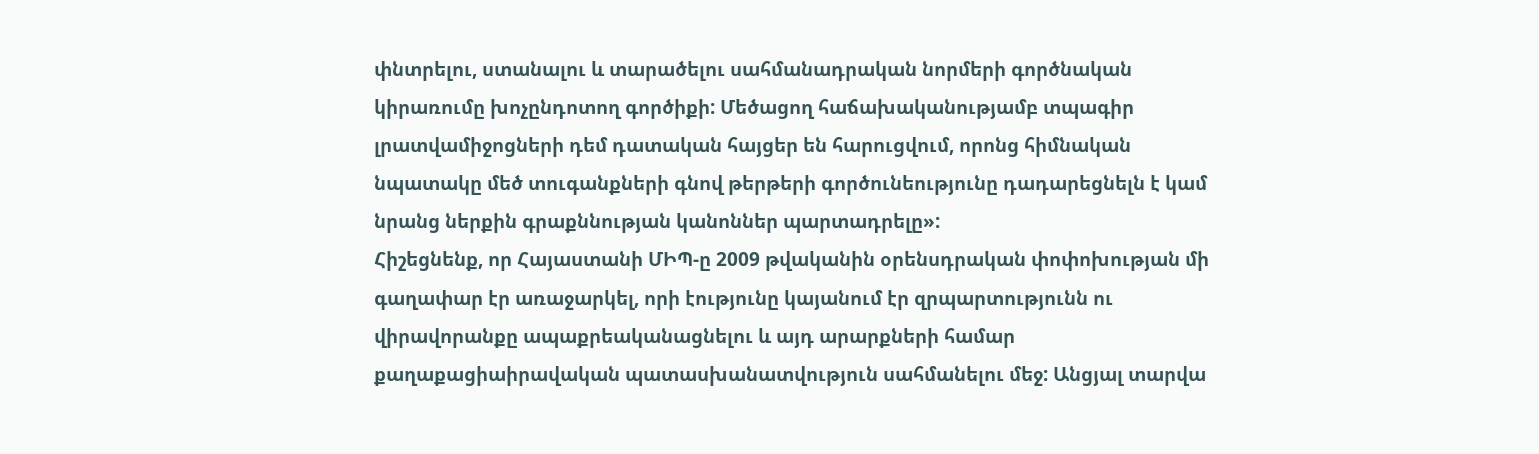փնտրելու, ստանալու և տարածելու սահմանադրական նորմերի գործնական կիրառումը խոչընդոտող գործիքի: Մեծացող հաճախականությամբ տպագիր լրատվամիջոցների դեմ դատական հայցեր են հարուցվում, որոնց հիմնական նպատակը մեծ տուգանքների գնով թերթերի գործունեությունը դադարեցնելն է կամ նրանց ներքին գրաքննության կանոններ պարտադրելը»:
Հիշեցնենք, որ Հայաստանի ՄԻՊ-ը 2009 թվականին օրենսդրական փոփոխության մի գաղափար էր առաջարկել, որի էությունը կայանում էր զրպարտությունն ու վիրավորանքը ապաքրեականացնելու և այդ արարքների համար քաղաքացիաիրավական պատասխանատվություն սահմանելու մեջ: Անցյալ տարվա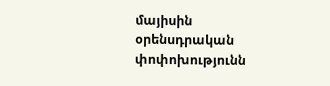մայիսին օրենսդրական փոփոխությունն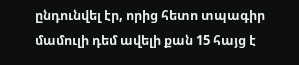ընդունվել էր, որից հետո տպագիր մամուլի դեմ ավելի քան 15 հայց է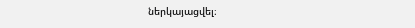ներկայացվել։